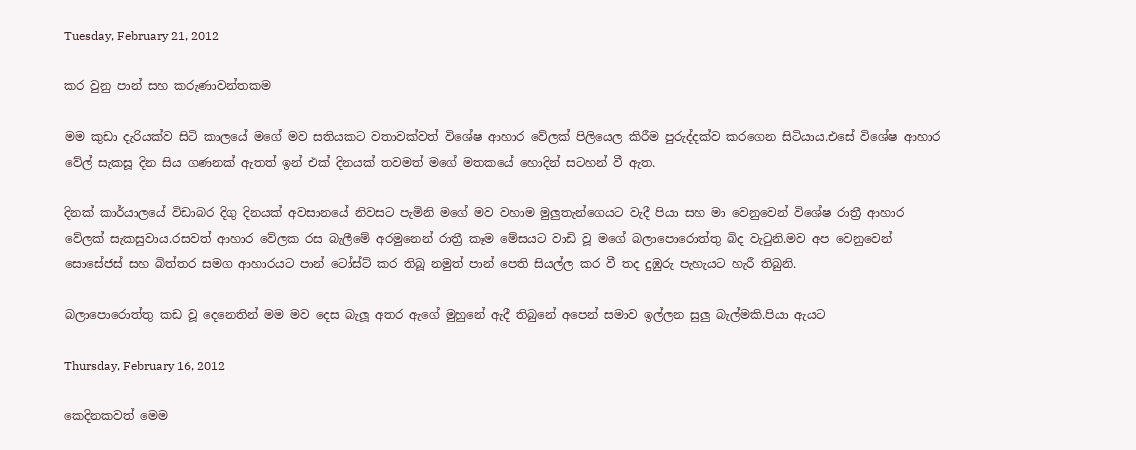Tuesday, February 21, 2012

කර වුනු පාන් සහ කරුණාවන්තකම

මම කුඩා දැරියක්ව සිටි කාලයේ මගේ මව සතියකට වතාවක්වත් විශේෂ ආහාර වේලක් පිලියෙල කිරීම පුරුද්දක්ව කරගෙන සිටියාය.එසේ විශේෂ ආහාර වේල් සැකසූ දින සිය ගණනක් ඇතත් ඉන් එක් දිනයක් තවමත් මගේ මතකයේ හොදින් සටහන් වී ඇත.

දිනක් කාර්යාලයේ විඩාබර දිගු දිනයක් අවසානයේ නිවසට පැමිනි මගේ මව වහාම මුලුතැන්ගෙයට වැදී පියා සහ මා වෙනුවෙන් විශේෂ රාත්‍රී ආහාර වේලක් සැකසුවාය.රසවත් ආහාර වේලක රස බැලීමේ අරමුනෙන් රාත්‍රී කෑම මේසයට වාඩි වූ මගේ බලාපොරොත්තු බිද වැටුනි.මව අප වෙනුවෙන් සොසේජස් සහ බිත්තර සමග ආහාරයට පාන් ටෝස්ට් කර තිබූ නමුත් පාන් පෙති සියල්ල කර වී තද දුඹුරු පැහැයට හැරී තිබුනි.

බලාපොරොත්තු කඩ වූ දෙනෙතින් මම මව දෙස බැලූ අතර ඇගේ මුහුනේ ඇදී තිබුනේ අපෙන් සමාව ඉල්ලන සුලු බැල්මකි.පියා ඇයට

Thursday, February 16, 2012

කෙදිනකවත් මෙම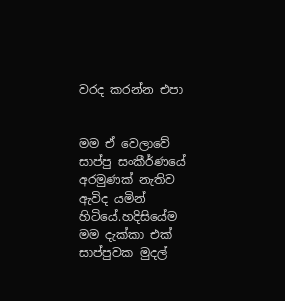වරද කරන්න එපා


මම ඒ වෙලාවේ සාප්පු සංකීර්ණයේ අරමුණක් නැතිව ඇවිද යමින් හිටියේ.හදිසියේම මම දැක්කා එක් සාප්පුවක මුදල්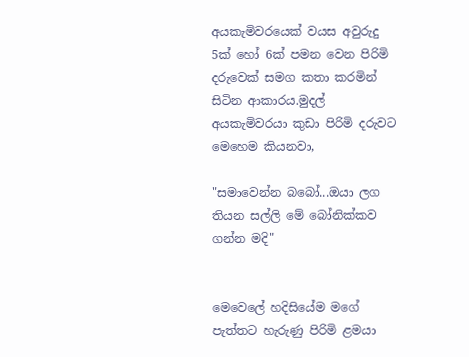අයකැමිවරයෙක් වයස අවුරුදු 5ක් හෝ 6ක් පමන වෙන පිරිමි දරුවෙක් සමග කතා කරමින් සිටින ආකාරය.මුදල් අයකැමිවරයා කුඩා පිරිමි දරුවට මෙහෙම කියනවා,

"සමාවෙන්න බබෝ...ඔයා ලග තියන සල්ලි මේ බෝනික්කව ගන්න මදි"


මෙවෙලේ හදිසියේම මගේ පැත්තට හැරුණු පිරිමි ළමයා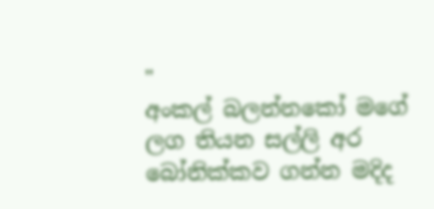"
අංකල් බලන්නකෝ මගේ ලග තියන සල්ලි අර බෝනික්කව ගන්න මදිද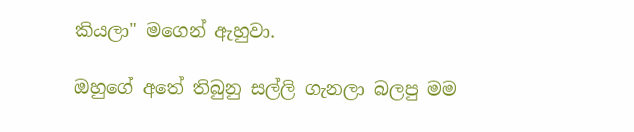කියලා" මගෙන් ඇහුවා.

ඔහුගේ අතේ තිබුනු සල්ලි ගැනලා බලපු මම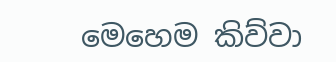මෙහෙම කිව්වා